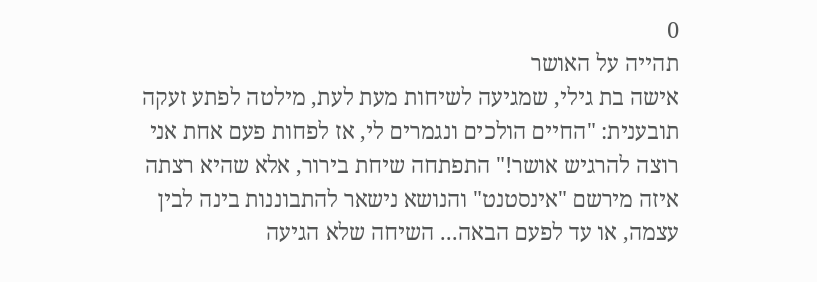0
תהייה על האושר
אישה בת גילי, שמגיעה לשיחות מעת לעת, מילטה לפתע זעקה תובענית: "החיים הולכים ונגמרים לי, אז לפחות פעם אחת אני רוצה להרגיש אושר!" התפתחה שיחת בירור, אלא שהיא רצתה איזה מירשם "אינסטנט" והנושא נישאר להתבוננות בינה לבין עצמה, או עד לפעם הבאה... השיחה שלא הגיעה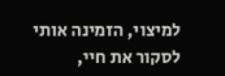למיצוי, הזמינה אותי לסקור את חיי,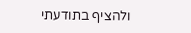ולהציף בתודעתי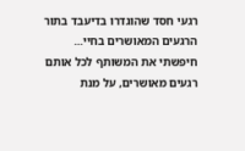רגעי חסד שהוגדרו בדיעבד בתור הרגעים המאושרים בחיי...
חיפשתי את המשותף לכל אותם רגעים מאושרים, על מנת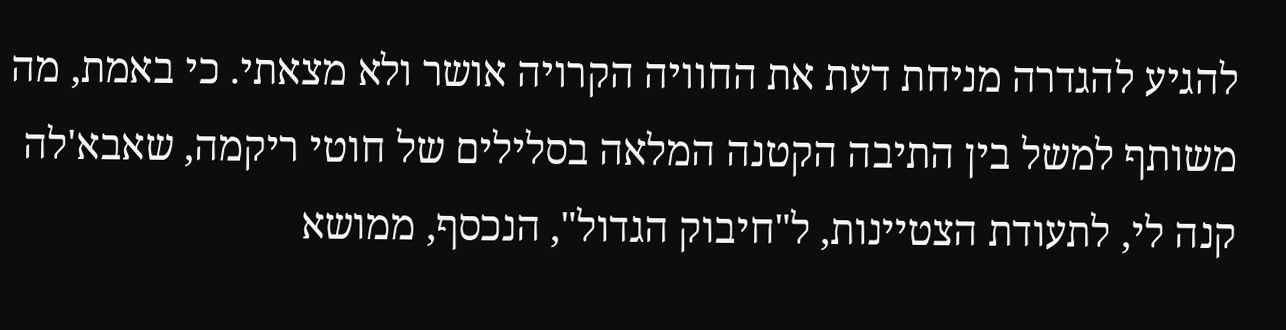להגיע להגדרה מניחת דעת את החוויה הקרויה אושר ולא מצאתי. כי באמת, מה משותף למשל בין התיבה הקטנה המלאה בסלילים של חוטי ריקמה, שאבא'לה קנה לי, לתעודת הצטיינות, ל"חיבוק הגדול", הנכסף, ממושא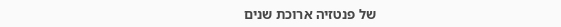של פנטזיה ארוכת שנים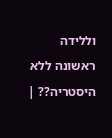וללידה ראשונה ללא היסטריה?? |